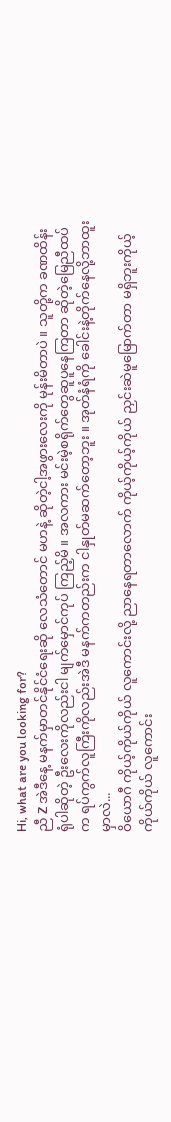Hi, what are you looking for?
ညီ Z အဲဒီနေ့ မနက်မှာတင်နိုင်ငံရေးဆို လေသံတောင် မဟနဲ့ ဆိုတဲ့ငါ့အဖွားလေးကို မုန်းမိတာပဲ ။ သူတို့က ခဏထိန်းရုံပါဆိုတဲ့ ဦးလေးကိုလည်းငါ မျက်မှောင်ကုပ် ကြည့်မိ ။ အလကား မင်းမဲ့စရိုက်တွေဆူပူနေကြတာ ဆိုတဲ့မြေညီထပ်က ရပ်ကွက်လူကြီးကိုလည်းအဲဒီ မနက်ကတည်းက ငါနှုတ်မဆက်တော့ဘူး ။ အုတ်နံရံကို ခေါင်းနဲ့တိုက်နေလို့ဘာထူးမှာလဲ...
ဝိယောဂီ ကိုယ့်ကိုယ်ကိုယ် လူကောင်းလို့ ညာနေရတာလောက် ကိုယ့်ကိုယ့်ကိုယ် ညှင်းဆဲမူမြောက်တာ မရှိဘူးကိုယ့်ကိုယ်ကိုယ် လူကောင်း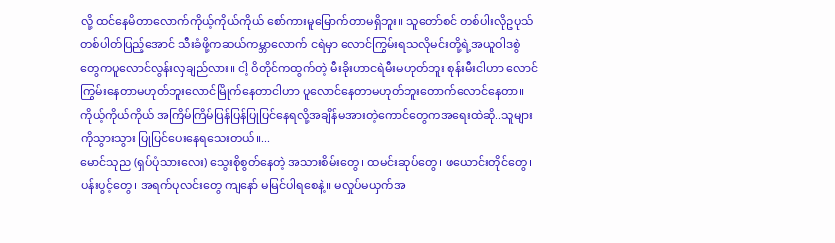လို့ ထင်နေမိတာလောက်ကိုယ့်ကိုယ်ကိုယ် စော်ကားမူမြောက်တာမရှိဘူး။ သူတော်စင် တစ်ပါးလိုဥပုသ်တစ်ပါတ်ပြည့်အောင် သီးခံဖို့ကဆယ်ကမ္ဘာလောက် ငရဲမှာ လောင်ကြွမ်းရသလိုမင်းတို့ရဲ့အယူဝါဒစွဲတွေကပူလောင်လွန်းလှချည်လား။ ငါ့ ဝိတိုင်ကထွက်တဲ့ မီးခိုးဟာငရဲမီးမဟုတ်ဘူး စုန်းမီးငါဟာ လောင်ကြွမ်းနေတာမဟုတ်ဘူးလောင်မြိုက်နေတာငါဟာ ပူလောင်နေတာမဟုတ်ဘူးတောက်လောင်နေတာ။ ကိုယ့်ကိုယ်ကိုယ် အကြိမ်ကြိမ်ပြန်ပြန်ပြုပြင်နေရလို့အချိန်မအားတဲ့ကောင်တွေကအရေးထဲဆို..သူများကိုသွားသွား ပြုပြင်ပေးနေရသေးတယ်။...
မောင်သုည (ရှပ်ပုံသားလေး) သွေးစိုစွတ်နေတဲ့ အသားစိမ်းတွေ၊ ထမင်းဆုပ်တွေ၊ ဖယောင်းတိုင်တွေ၊ ပန်းပွင့်တွေ၊ အရက်ပုလင်းတွေ ကျနော် မမြင်ပါရစေနဲ့။ မလှုပ်မယှက်အ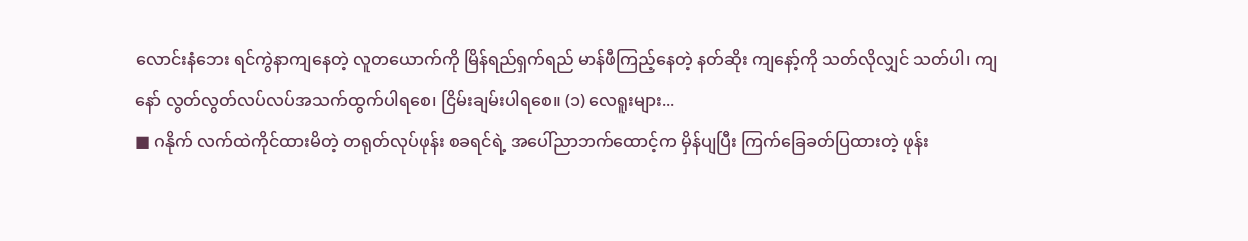လောင်းနံဘေး ရင်ကွဲနာကျနေတဲ့ လူတယောက်ကို မြိန်ရည်ရှက်ရည် မာန်ဖီကြည့်နေတဲ့ နတ်ဆိုး ကျနော့်ကို သတ်လိုလျှင် သတ်ပါ၊ ကျနော် လွတ်လွတ်လပ်လပ်အသက်ထွက်ပါရစေ၊ ငြိမ်းချမ်းပါရစေ။ (၁) လေရူးများ...
■ ဂနိုက် လက်ထဲကိုင်ထားမိတဲ့ တရုတ်လုပ်ဖုန်း စခရင်ရဲ့ အပေါ်ညာဘက်ထောင့်က မှိန်ပျပြီး ကြက်ခြေခတ်ပြထားတဲ့ ဖုန်း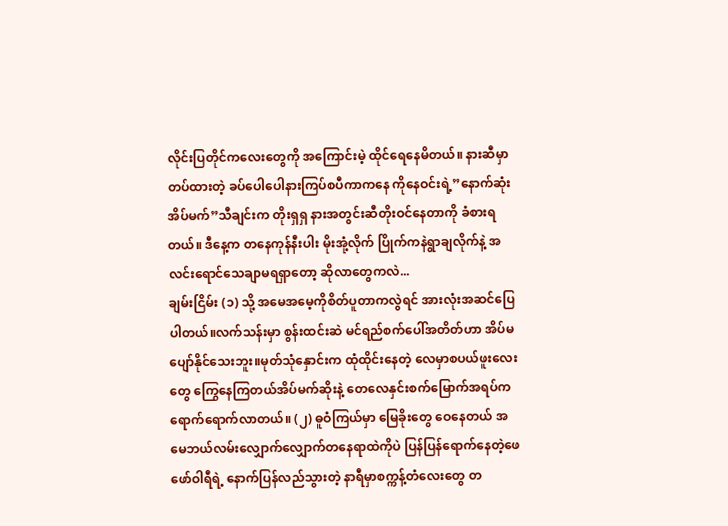လိုင်းပြတိုင်ကလေးတွေကို အကြောင်းမဲ့ ထိုင်ရေနေမိတယ်။ နားဆီမှာ တပ်ထားတဲ့ ခပ်ပေါပေါနားကြပ်စပီကာကနေ ကိုနေဝင်းရဲ့”နောက်ဆုံးအိပ်မက်”သီချင်းက တိုးရှရှ နားအတွင်းဆီတိုးဝင်နေတာကို ခံစားရတယ်။ ဒီနေ့က တနေကုန်နီးပါး မိုးအုံ့လိုက် ပြိုက်ကနဲရွာချလိုက်နဲ့ အလင်းရောင်သေချာမရရှာတော့ ဆိုလာတွေကလဲ...
ချမ်းငြိမ်း (၁) သို့ အမေအမေ့ကိုစိတ်ပူတာကလွဲရင် အားလုံးအဆင်ပြေပါတယ်။လက်သန်းမှာ စွန်းထင်းဆဲ မင်ရည်စက်ပေါ်အတိတ်ဟာ အိပ်မပျော်နိုင်သေးဘူး။မုတ်သုံနှောင်းက ထုံထိုင်းနေတဲ့ လေမှာစပယ်ဖူးလေးတွေ ကြွေနေကြတယ်အိပ်မက်ဆိုးနဲ့ တေလေနှင်းစက်မြောက်အရပ်က ရောက်ရောက်လာတယ်။ (၂) ဓူဝံကြယ်မှာ မြေခိုးတွေ ဝေနေတယ် အမေဘယ်လမ်းလျှောက်လျှောက်တနေရာထဲကိုပဲ ပြန်ပြန်ရောက်နေတဲ့ဖေဖော်ဝါရီရဲ့ နောက်ပြန်လည်သွားတဲ့ နာရီမှာစက္ကန့်တံလေးတွေ တ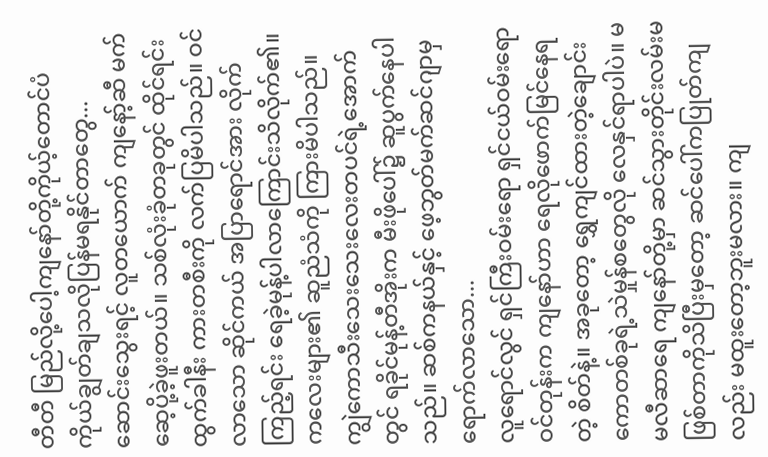တီတီ မြည်လို့ပေါ့ကျနော်တို့ကိုယ့်တောင်ပံ ကိုယ်ချွတ်ချသလိုပြန်မရနိုင်တာတွေ...
ဆောင်းသွေးရင့် လူတယောက် ကျနော့်ဆီ မက်ဆေ့ပို့ခဲ့ဖူးတယ်။ သစ်လုံးခုံတခုတွင် ထိုင်ရင်း ထွက်ခါနီး ကားတစီးကို လက်ပြမိပါသည်။ ဝင်လာသော ဆိုင်ကယ် အပြာရောင်အား လိုက်ကြည့်ရင်း ရေခဲ့မုန့်ပါလာကြောင်းသိလိုက်၏။ ကလေးများ၏ ဆူညံသံကို ကြားမိပါသည်။ ကျွဲကောသီးသေးသေးလေးတပင်ရဲ့အောက်တွင် ရခိုင်မုန့်တီအိုးက မီးဖိုပေါ်၌ ဆူပွက်နေပါသည်။ ဆစ်ကနယ်နှင့် ဖေ့ဘွတ်မက်ဆင်ဂျာမှ ရောက်လာသော...
လူရောင်လွင် ရှင်ကြီးဝမ်းရော ရှင်ငယ်ဝမ်းရော ဝင်တုန်းက ကျနော်ဟာ ရေလိုဖောက်မြင်နေရတဲ့ စိတ်နဲ့။ အခုတော့ ရွှေကျင်ထားတဲ့ချောင်းကောတစ်ခုရဲ့သဲမှုန်စတွေလို လေနှင်ရာပါပဲ။ မမလီဆာရေ ကျနော်တို့မှာ ဆင်သွားတိုင်းလမ်းမဖြစ်တာကိုသိပြီးမှတော့ ဆင်ပေါ်ကပြုတ်ကျလည်း မထူးတော့ဘူးမလား။ ကျ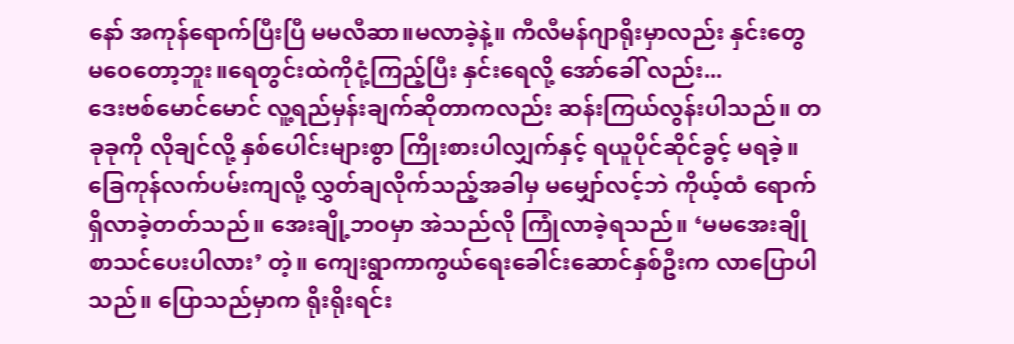နော် အကုန်ရောက်ပြီးပြီ မမလီဆာ။မလာခဲ့နဲ့။ ကီလီမန်ဂျာရိုးမှာလည်း နှင်းတွေ မဝေတော့ဘူး။ရေတွင်းထဲကိုငုံ့ကြည့်ပြီး နှင်းရေလို့ အော်ခေါ် လည်း...
ဒေးဗစ်မောင်မောင် လူ့ရည်မှန်းချက်ဆိုတာကလည်း ဆန်းကြယ်လွန်းပါသည်။ တခုခုကို လိုချင်လို့ နှစ်ပေါင်းများစွာ ကြိုးစားပါလျှက်နှင့် ရယူပိုင်ဆိုင်ခွင့် မရခဲ့။ ခြေကုန်လက်ပမ်းကျလို့ လွှတ်ချလိုက်သည့်အခါမှ မမျှော်လင့်ဘဲ ကိုယ့်ထံ ရောက်ရှိလာခဲ့တတ်သည်။ အေးချို့ဘဝမှာ အဲသည်လို ကြုံလာခဲ့ရသည်။ ‘မမအေးချို စာသင်ပေးပါလား’ တဲ့။ ကျေးရွာကာကွယ်ရေးခေါင်းဆောင်နှစ်ဦးက လာပြောပါသည်။ ပြောသည်မှာက ရိုးရိုးရင်း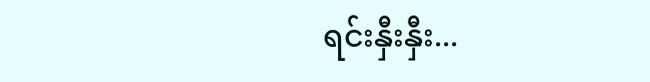ရင်းနှီးနှီး...